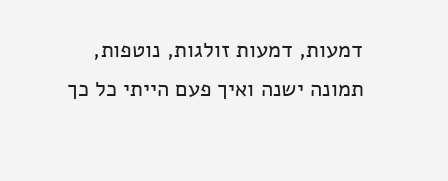דמעות, דמעות זולגות, נוטפות,
תמונה ישנה ואיך פעם הייתי כל כך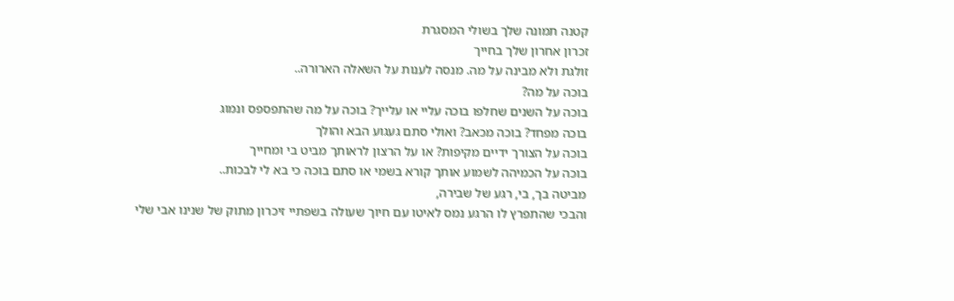קטנה תמונה שלך בשולי המסגרת
זכרון אחרון שלך בחייך
זולגת ולא מבינה על מה. מנסה לענות על השאלה הארורה..
בוכה על מה?
בוכה על השנים שחלפו בוכה עליי או עלייך? בוכה על מה שהתפספס ונמוג
בוכה מפחד? בוכה מכאב? ואולי סתם געגוע הבא והולך
בוכה על הצורך ידיים מקיפות? או על הרצון לראותך מביט בי ומחייך
בוכה על הכמיהה לשמוע אותך קורא בשמי או סתם בוכה כי בא לי לבכות..
מביטה בך, בי, רגע של שבירה,
והבכי שהתפרץ לו הרגע נמס לאיטו עם חיוך שעולה בשפתיי זיכרון מתוק של שנינו אבי שלי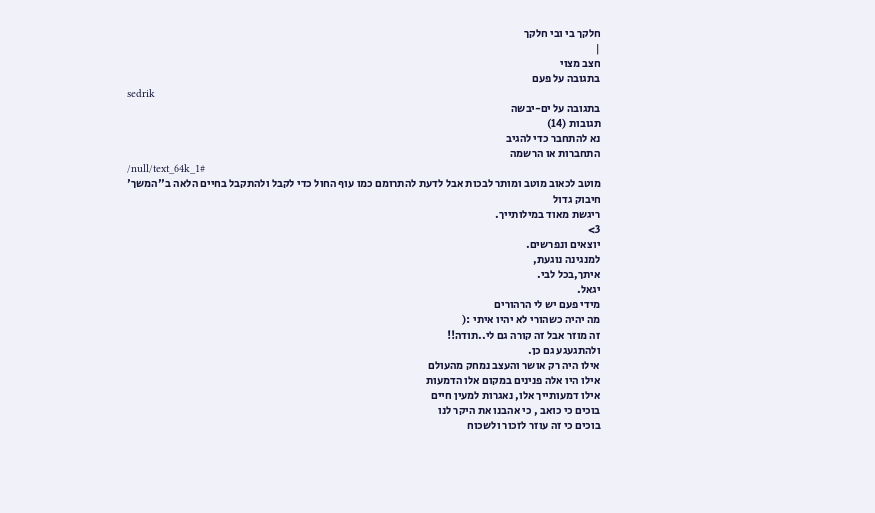חלקך בי ובי חלקך
|
חצב מצוי
בתגובה על פעם
sedrik
בתגובה על ים-יבשה
תגובות (14)
נא להתחבר כדי להגיב
התחברות או הרשמה
/null/text_64k_1#
מוטב לכאוב מוטב ומותר לבכות אבל לדעת להתרומם כמו עוף החול כדי לקבל ולהתקבל בחיים הלאה ב''המשך'
חיבוק גדול
ריגשת מאוד במילותייך.
3>
יוצאים ונפרשים.
למנגינה נוגעת,
איתך,בכל לבי.
יגאל.
מידי פעם יש לי הרהורים
מה יהיה כשהורי לא יהיו איתי :(
זה מוזר אבל זה קורה גם לי..תודה!!
ולהתגעגע גם כן.
אילו היה רק אושר והעצב נמחק מהעולם
אילו היו אלה פנינים במקום אלו הדמעות
אילו דמעותייך אלו, נאגרות למעין חיים
בוכים כי כואב , כי אהבנו את היקר לנו
בוכים כי זה עוזר לזכור ולשכוח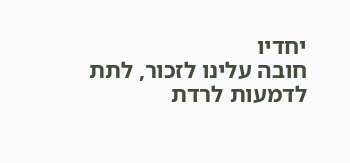יחדיו
חובה עלינו לזכור, לתת לדמעות לרדת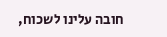חובה עלינו לשכוח,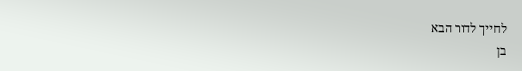לחייך לדור הבא
בן